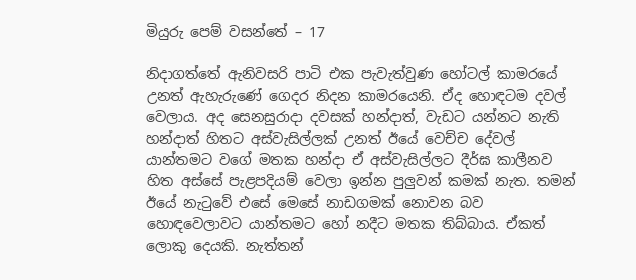මියුරු පෙම් වසන්තේ – 17

නිදාගත්තේ ඇනිවසරි පාටි එක පැවැත්වුණ හෝටල් කාමරයේ උනත් ඇහැරුණේ ගෙදර නිදන කාමරයෙනි. ඒද හොඳටම දවල් වෙලාය. අද සෙනසුරාදා දවසක් හන්දාත්, වැඩට යන්නට නැති හන්දාත් හිතට අස්වැසිල්ලක් උනත් ඊයේ වෙච්ච දේවල් යාන්තමට වගේ මතක හන්දා ඒ අස්වැසිල්ලට දීර්ඝ කාලීනව හිත අස්සේ පැළපදියම් වෙලා ඉන්න පුලුවන් කමක් නැත. තමන් ඊයේ නැටුවේ එසේ මෙසේ නාඩගමක් නොවන බව හොඳවෙලාවට යාන්තමට හෝ නදීට මතක තිබ්බාය. ඒකත් ලොකු දෙයකි. නැත්තන්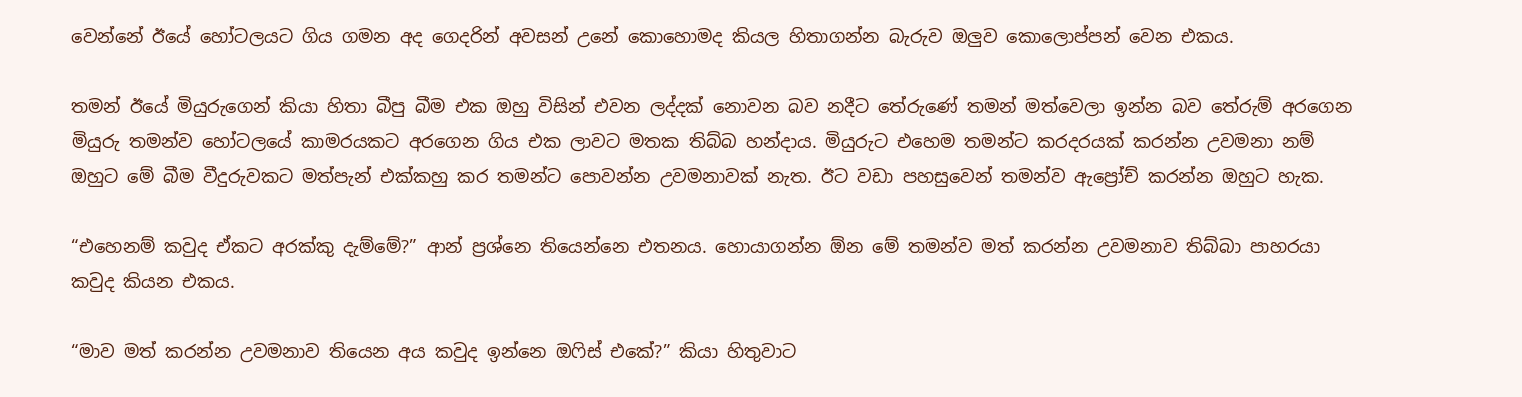වෙන්නේ ඊයේ හෝටලයට ගිය ගමන අද ගෙදරින් අවසන් උනේ කොහොමද කියල හිතාගන්න බැරුව ඔලුව කොලොප්පන් වෙන එකය.

තමන් ඊයේ මියුරුගෙන් කියා හිතා බීපු බීම එක ඔහු විසින් එවන ලද්දක් නොවන බව නදීට තේරුණේ තමන් මත්වෙලා ඉන්න බව තේරුම් අරගෙන මියුරු තමන්ව හෝටලයේ කාමරයකට අරගෙන ගිය එක ලාවට මතක තිබ්බ හන්දාය. මියුරුට එහෙම තමන්ට කරදරයක් කරන්න උවමනා නම් ඔහුට මේ බීම වීදුරුවකට මත්පැන් එක්කහු කර තමන්ට පොවන්න උවමනාවක් නැත. ඊට වඩා පහසුවෙන් තමන්ව ඇප්‍රෝච් කරන්න ඔහුට හැක.

“එහෙනම් කවුද ඒකට අරක්කු දැම්මේ?” ආන් ප්‍රශ්නෙ තියෙන්නෙ එතනය. හොයාගන්න ඕන මේ තමන්ව මත් කරන්න උවමනාව තිබ්බා පාහරයා කවුද කියන එකය.

“මාව මත් කරන්න උවමනාව තියෙන අය කවුද ඉන්නෙ ඔෆිස් එකේ?” කියා හිතුවාට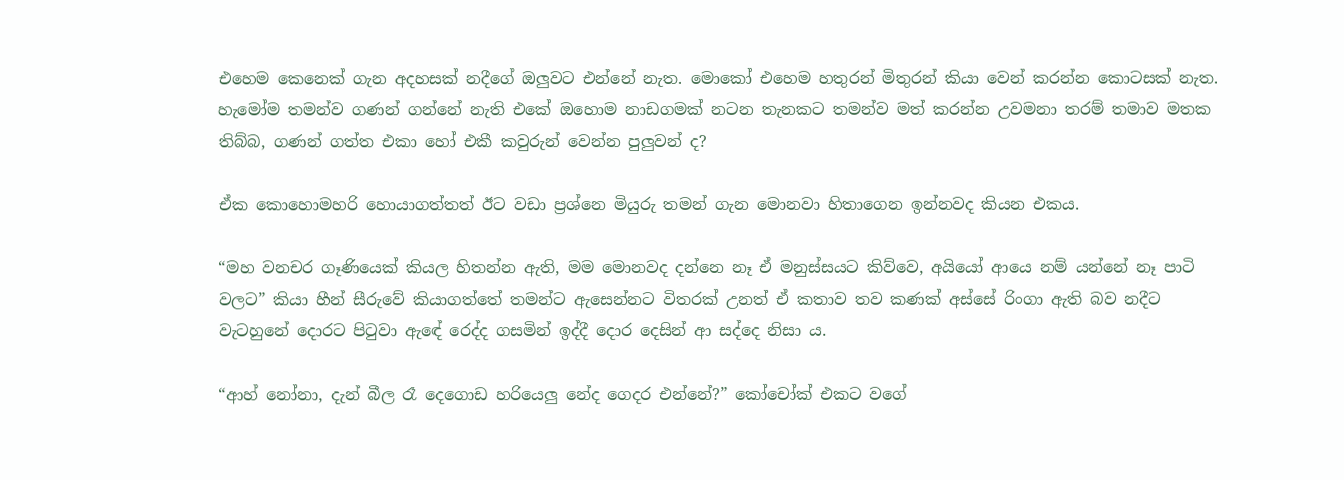එහෙම කෙනෙක් ගැන අදහසක් නදීගේ ඔලුවට එන්නේ නැත. මොකෝ එහෙම හතුරන් මිතුරන් කියා වෙන් කරන්න කොටසක් නැත. හැමෝම තමන්ව ගණන් ගන්නේ නැති එකේ ඔහොම නාඩගමක් නටන තැනකට තමන්ව මත් කරන්න උවමනා තරම් තමාව මතක තිබ්බ, ගණන් ගත්ත එකා හෝ එකී කවුරුන් වෙන්න පුලුවන් ද?

ඒක කොහොමහරි හොයාගත්තත් ඊට වඩා ප්‍රශ්නෙ මියුරු තමන් ගැන මොනවා හිතාගෙන ඉන්නවද කියන එකය.

“මහ වනචර ගෑණියෙක් කියල හිතන්න ඇති, මම මොනවද දන්නෙ නෑ ඒ මනුස්සයට කිව්වෙ, අයියෝ ආයෙ නම් යන්නේ නෑ පාටි වලට” කියා හීන් සීරුවේ කියාගත්තේ තමන්ට ඇසෙන්නට විතරක් උනත් ඒ කතාව තව කණක් අස්සේ රිංගා ඇති බව නදීට වැටහුනේ දොරට පිටුවා ඇඳේ රෙද්ද ගසමින් ඉද්දී දොර දෙසින් ආ සද්දෙ නිසා ය.

“ආහ් නෝනා, දැන් බීල රෑ දෙගොඩ හරියෙලු නේද ගෙදර එන්නේ?” කෝචෝක් එකට වගේ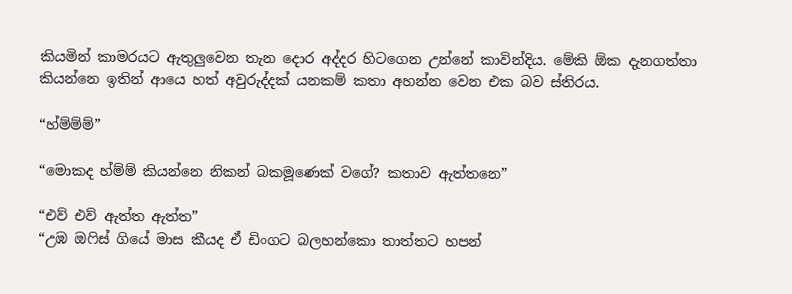කියමින් කාමරයට ඇතුලුවෙන තැන දොර අද්දර හිටගෙන උන්නේ කාවින්දිය. මේකි ඕක දැනගත්තා කියන්නෙ ඉතින් ආයෙ හත් අවුරුද්දක් යනකම් කතා අහන්න වෙන එක බව ස්තිරය.

“හ්ම්ම්ම්”

“මොකද හ්ම්ම් කියන්නෙ නිකන් බකමූණෙක් වගේ? කතාව ඇත්තනෙ”

“එව් එව් ඇත්ත ඇත්ත”
“උඹ ඔෆිස් ගියේ මාස කීයද ඒ ඩිංගට බලහන්කො තාත්තට හපන්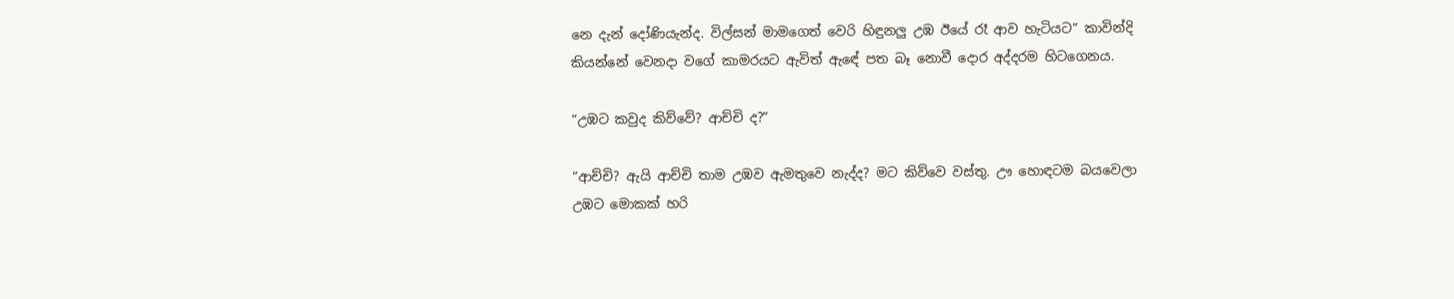නෙ දැන් දෝණියැන්ද. විල්සන් මාමගෙත් වෙරි හිඳුනලු උඹ ඊයේ රෑ ආව හැටියට” කාවින්දි කියන්නේ වෙනදා වගේ කාමරයට ඇවිත් ඇඳේ පත බෑ නොවී දොර අද්දරම හිටගෙනය.

“උඹට කවුද කිව්වේ? ආච්චි ද?”

“ආච්චි? ඇයි ආච්චි තාම උඹව ඇමතුවෙ නැද්ද? මට කිව්වෙ වස්තු. ඌ හොඳටම බයවෙලා උඹට මොකක් හරි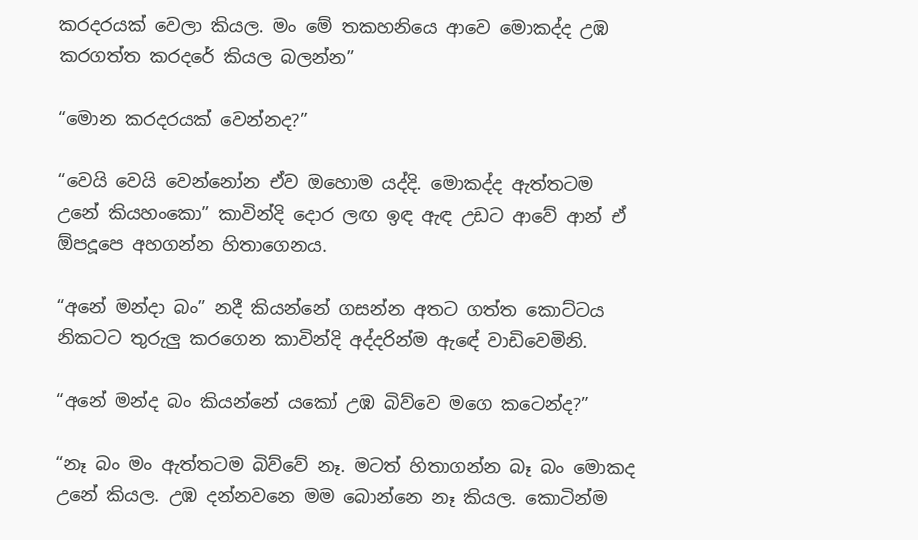කරදරයක් වෙලා කියල. මං මේ තකහනියෙ ආවෙ මොකද්ද උඹ කරගත්ත කරදරේ කියල බලන්න”

“මොන කරදරයක් වෙන්නද?”

“වෙයි වෙයි වෙන්නෝන ඒව ඔහොම යද්දි. මොකද්ද ඇත්තටම උනේ කියහංකො” කාවින්දි දොර ලඟ ඉඳ ඇඳ උඩට ආවේ ආන් ඒ ඕපදූපෙ අහගන්න හිතාගෙනය.

“අනේ මන්දා බං” නදී කියන්නේ ගසන්න අතට ගත්ත කොට්ටය නිකටට තුරුලු කරගෙන කාවින්දි අද්දරින්ම ඇඳේ වාඩිවෙමිනි.

“අනේ මන්ද බං කියන්නේ යකෝ උඹ බිව්වෙ මගෙ කටෙන්ද?”

“නෑ බං මං ඇත්තටම බිව්වේ නෑ. මටත් හිතාගන්න බෑ බං මොකද උනේ කියල. උඹ දන්නවනෙ මම බොන්නෙ නෑ කියල. කොටින්ම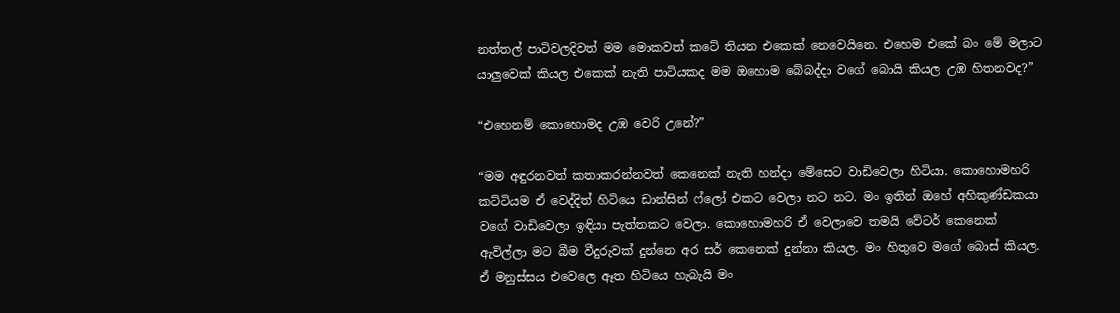නත්තල් පාටිවලදිවත් මම මොකවත් කටේ තියන එකෙක් නෙවෙයිනෙ. එහෙම එකේ බං මේ මලාට යාලුවෙක් කියල එකෙක් නැති පාටියකද මම ඔහොම බේබද්දා වගේ බොයි කියල උඹ හිතනවද?”

“එහෙනම් කොහොමද උඹ වෙරි උනේ?”

“මම අඳුරනවත් කතාකරන්නවත් කෙනෙක් නැති හන්දා මේසෙට වාඩිවෙලා හිටියා. කොහොමහරි කට්ටියම ඒ වෙද්දිත් හිටියෙ ඩාන්සින් ෆ්ලෝ එකට වෙලා නට නට. මං ඉතින් ඔහේ අහිකුණ්ඩකයා වගේ වාඩිවෙලා ඉඳියා පැත්තකට වෙලා. කොහොමහරි ඒ වෙලාවෙ තමයි වේටර් කෙනෙක් ඇවිල්ලා මට බීම වීදුරුවක් දුන්නෙ අර සර් කෙනෙක් දුන්නා කියල. මං හිතුවෙ මගේ බොස් කියල. ඒ මනුස්සය එවෙලෙ ඈත හිටියෙ හැබැයි මං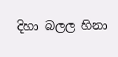දිහා බලල හිනා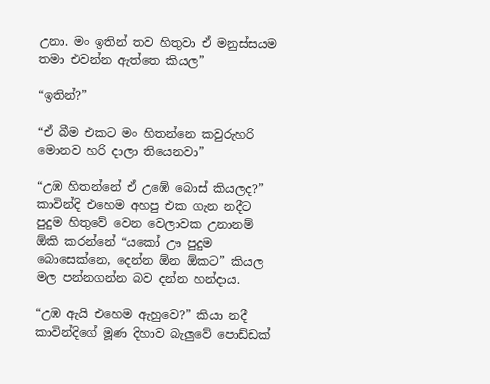උනා. මං ඉතින් තව හිතුවා ඒ මනුස්සයම තමා එවන්න ඇත්තෙ කියල”

“ඉතින්?”

“ඒ බීම එකට මං හිතන්නෙ කවුරුහරි මොනව හරි දාලා තියෙනවා”

“උඹ හිතන්නේ ඒ උඹේ බොස් කියලද?” කාවින්දි එහෙම අහපු එක ගැන නදීට පුදුම හිතුවේ වෙන වෙලාවක උනානම් ඕකි කරන්නේ “යකෝ ඌ පුදුම බොසෙක්නෙ, දෙන්න ඕන ඕකට” කියල මල පන්නගන්න බව දන්න හන්දාය.

“උඹ ඇයි එහෙම ඇහුවෙ?” කියා නදී කාවින්දිගේ මූණ දිහාව බැලුවේ පොඩ්ඩක්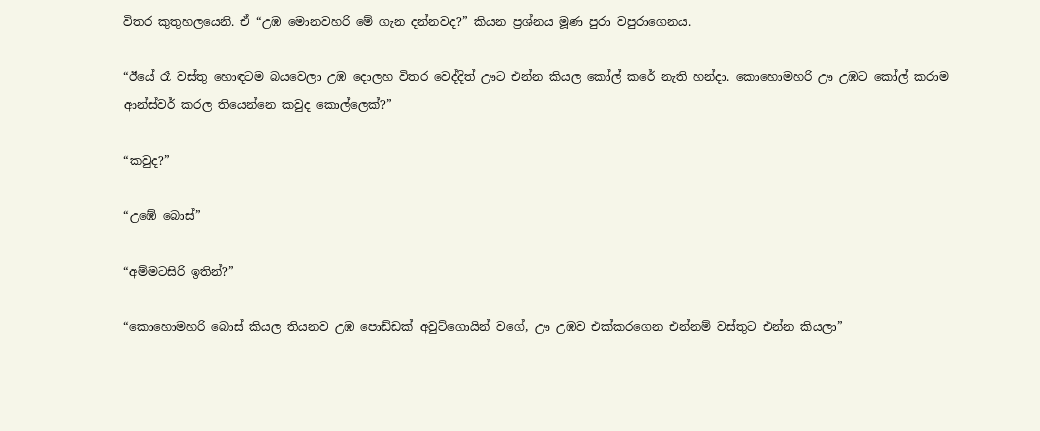විතර කුතුහලයෙනි. ඒ “උඹ මොනවහරි මේ ගැන දන්නවද?” කියන ප්‍රශ්නය මූණ පුරා වපුරාගෙනය.

“ඊයේ රෑ වස්තු හොඳටම බයවෙලා උඹ දොලහ විතර වෙද්දිත් ඌට එන්න කියල කෝල් කරේ නැති හන්දා. කොහොමහරි ඌ උඹට කෝල් කරාම ආන්ස්වර් කරල තියෙන්නෙ කවුද කොල්ලෙක්?”

“කවුද?”

“උඹේ බොස්”

“අම්මටසිරි ඉතින්?”

“කොහොමහරි බොස් කියල තියනව උඹ පොඩ්ඩක් අවුට්ගොයින් වගේ, ඌ උඹව එක්කරගෙන එන්නම් වස්තුට එන්න කියලා”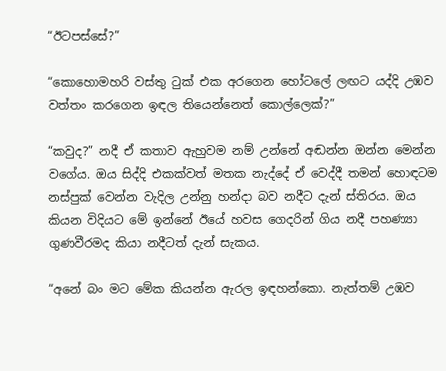“ඊටපස්සේ?”

“කොහොමහරි වස්තු ටුක් එක අරගෙන හෝටලේ ලඟට යද්දි උඹව වත්තං කරගෙන ඉඳල තියෙන්නෙත් කොල්ලෙක්?”

“කවුද?” නදී ඒ කතාව ඇහුවම නම් උන්නේ අඬන්න ඔන්න මෙන්න වගේය. ඔය සිද්දි එකක්වත් මතක නැද්දේ ඒ වෙද්දී තමන් හොඳටම නස්පුක් වෙන්න වැදිල උන්නු හන්දා බව නදීට දැන් ස්තිරය. ඔය කියන විදියට මේ ඉන්නේ ඊයේ හවස ගෙදරින් ගිය නදී පහණ්‍යා ගුණවීරමද කියා නදීටත් දැන් සැකය.

“අනේ බං මට මේක කියන්න ඇරල ඉඳහන්කො. නැත්තම් උඹව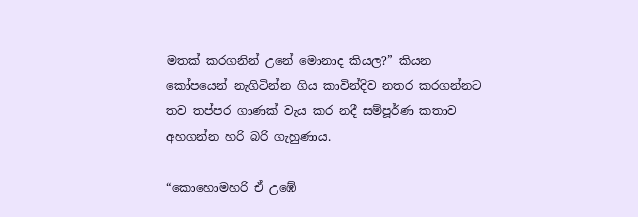මතක් කරගනින් උනේ මොනාද කියල?” කියන කෝපයෙන් නැගිටින්න ගිය කාවින්දිව නතර කරගන්නට තව තප්පර ගාණක් වැය කර නදී සම්පූර්ණ කතාව අහගන්න හරි බරි ගැහුණාය.

“කොහොමහරි ඒ උඹේ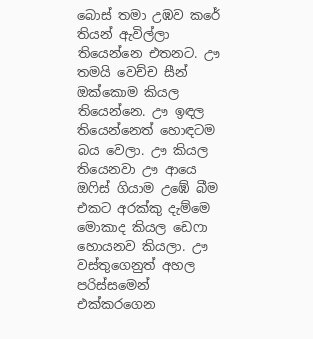බොස් තමා උඹව කරේ තියන් ඇවිල්ලා තියෙන්නෙ එතනට. ඌ තමයි වෙච්ච සීන් ඔක්කොම කියල තියෙන්නෙ. ඌ ඉඳල තියෙන්නෙත් හොඳටම බය වෙලා. ඌ කියල තියෙනවා ඌ ආයෙ ඔෆිස් ගියාම උඹේ බීම එකට අරක්කු දැම්මෙ මොකාද කියල ඩෙෆා හොයනව කියලා. ඌ වස්තුගෙනුත් අහල පරිස්සමෙන් එක්කරගෙන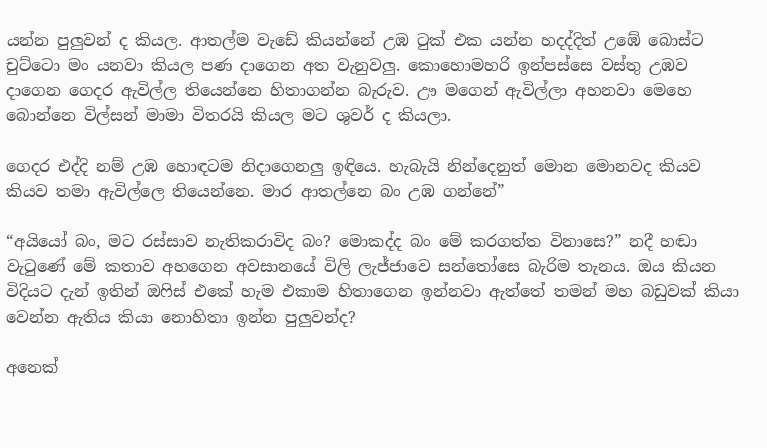යන්න පුලුවන් ද කියල. ආතල්ම වැඩේ කියන්නේ උඹ ටුක් එක යන්න හදද්දිත් උඹේ බොස්ට චුට්ටො මං යනවා කියල පණ දාගෙන අත වැනුවලු. කොහොමහරි ඉන්පස්සෙ වස්තු උඹව දාගෙන ගෙදර ඇවිල්ල තියෙන්නෙ හිතාගන්න බැරුව. ඌ මගෙන් ඇවිල්ලා අහනවා මෙහෙ බොන්නෙ විල්සන් මාමා විතරයි කියල මට ශුවර් ද කියලා.

ගෙදර එද්දි නම් උඹ හොඳටම නිදාගෙනලු ඉඳියෙ. හැබැයි නින්දෙනුත් මොන මොනවද කියව කියව තමා ඇවිල්ලෙ තියෙන්නෙ. මාර ආතල්නෙ බං උඹ ගන්නේ”

“අයියෝ බං, මට රස්සාව නැතිකරාවිද බං? මොකද්ද බං මේ කරගත්ත විනාසෙ?” නදී හඬා වැටුණේ මේ කතාව අහගෙන අවසානයේ විලි ලැජ්ජාවෙ සන්තෝසෙ බැරිම තැනය. ඔය කියන විදියට දැන් ඉතින් ඔෆිස් එකේ හැම එකාම හිතාගෙන ඉන්නවා ඇත්තේ තමන් මහ බඩුවක් කියා වෙන්න ඇතිය කියා නොහිතා ඉන්න පුලුවන්ද?

අනෙක්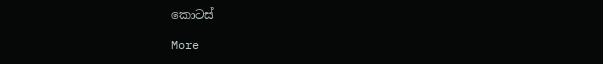කොටස්

More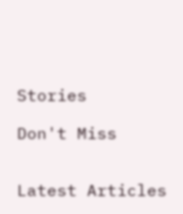Stories

Don't Miss


Latest Articles